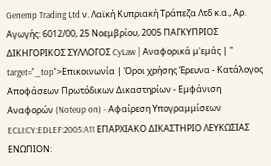Genemp Trading Ltd ν. Λαϊκή Κυπριακή Τράπεζα Λτδ κ.α., Αρ. Αγωγής: 6012/00, 25 Νοεμβρίου, 2005 ΠΑΓΚΥΠΡΙΟΣ ΔΙΚΗΓΟΡΙΚΟΣ ΣΥΛΛΟΓΟΣ CyLaw | Αναφορικά μ'εμάς | " target="_top">Επικοινωνία | Όροι χρήσης Έρευνα - Κατάλογος Αποφάσεων Πρωτόδικων Δικαστηρίων - Εμφάνιση Αναφορών (Noteup on) - Αφαίρεση Υπογραμμίσεων ECLI:CY:EDLEF:2005:A11 ΕΠΑΡΧΙΑΚΟ ΔΙΚΑΣΤΗΡΙΟ ΛΕΥΚΩΣΙΑΣ ΕΝΩΠΙΟΝ: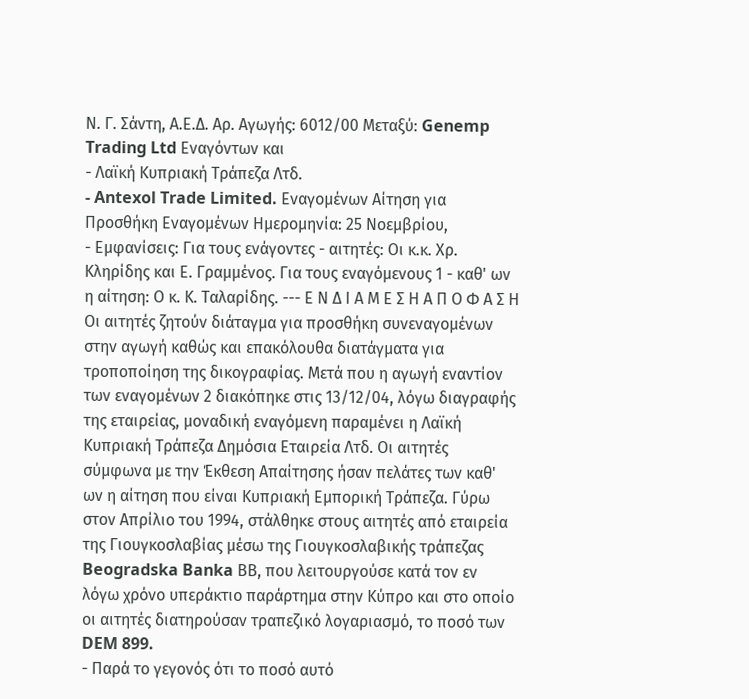Ν. Γ. Σάντη, Α.Ε.Δ. Αρ. Αγωγής: 6012/00 Μεταξύ: Genemp Trading Ltd Εναγόντων και
- Λαϊκή Κυπριακή Τράπεζα Λτδ.
- Antexol Trade Limited. Εναγομένων Αίτηση για Προσθήκη Εναγομένων Ημερομηνία: 25 Νοεμβρίου,
- Εμφανίσεις: Για τους ενάγοντες - αιτητές: Οι κ.κ. Χρ. Κληρίδης και Ε. Γραμμένος. Για τους εναγόμενους 1 - καθ' ων η αίτηση: Ο κ. Κ. Ταλαρίδης. --- Ε Ν Δ Ι Α Μ Ε Σ Η Α Π Ο Φ Α Σ Η Οι αιτητές ζητούν διάταγμα για προσθήκη συνεναγομένων στην αγωγή καθώς και επακόλουθα διατάγματα για τροποποίηση της δικογραφίας. Μετά που η αγωγή εναντίον των εναγομένων 2 διακόπηκε στις 13/12/04, λόγω διαγραφής της εταιρείας, μοναδική εναγόμενη παραμένει η Λαϊκή Κυπριακή Τράπεζα Δημόσια Εταιρεία Λτδ. Οι αιτητές σύμφωνα με την Έκθεση Απαίτησης ήσαν πελάτες των καθ' ων η αίτηση που είναι Κυπριακή Εμπορική Τράπεζα. Γύρω στον Απρίλιο του 1994, στάλθηκε στους αιτητές από εταιρεία της Γιουγκοσλαβίας μέσω της Γιουγκοσλαβικής τράπεζας Beogradska Banka ΒΒ, που λειτουργούσε κατά τον εν λόγω χρόνο υπεράκτιο παράρτημα στην Κύπρο και στο οποίο οι αιτητές διατηρούσαν τραπεζικό λογαριασμό, το ποσό των DEM 899.
- Παρά το γεγονός ότι το ποσό αυτό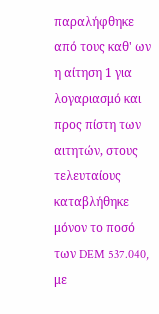παραλήφθηκε από τους καθ' ων η αίτηση 1 για λογαριασμό και προς πίστη των αιτητών, στους τελευταίους καταβλήθηκε μόνον το ποσό των DEM 537.040, με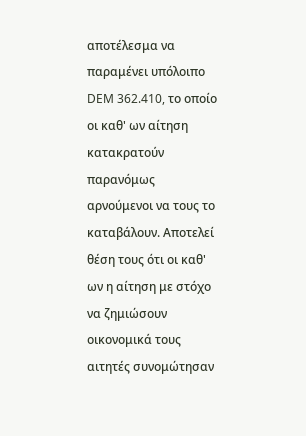αποτέλεσμα να παραμένει υπόλοιπο DEM 362.410, το οποίο οι καθ' ων αίτηση κατακρατούν παρανόμως αρνούμενοι να τους το καταβάλουν. Αποτελεί θέση τους ότι οι καθ' ων η αίτηση με στόχο να ζημιώσουν οικονομικά τους αιτητές συνομώτησαν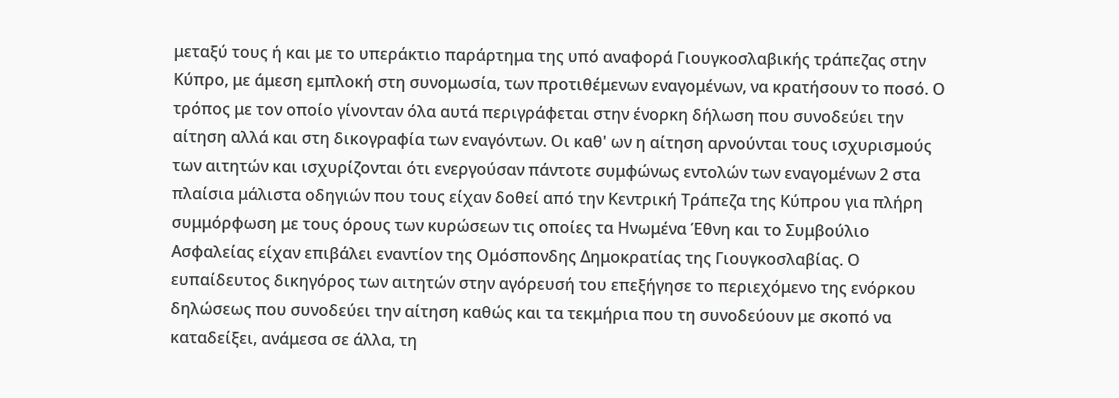μεταξύ τους ή και με το υπεράκτιο παράρτημα της υπό αναφορά Γιουγκοσλαβικής τράπεζας στην Κύπρο, με άμεση εμπλοκή στη συνομωσία, των προτιθέμενων εναγομένων, να κρατήσουν το ποσό. Ο τρόπος με τον οποίο γίνονταν όλα αυτά περιγράφεται στην ένορκη δήλωση που συνοδεύει την αίτηση αλλά και στη δικογραφία των εναγόντων. Οι καθ' ων η αίτηση αρνούνται τους ισχυρισμούς των αιτητών και ισχυρίζονται ότι ενεργούσαν πάντοτε συμφώνως εντολών των εναγομένων 2 στα πλαίσια μάλιστα οδηγιών που τους είχαν δοθεί από την Κεντρική Τράπεζα της Κύπρου για πλήρη συμμόρφωση με τους όρους των κυρώσεων τις οποίες τα Ηνωμένα Έθνη και το Συμβούλιο Ασφαλείας είχαν επιβάλει εναντίον της Ομόσπονδης Δημοκρατίας της Γιουγκοσλαβίας. Ο ευπαίδευτος δικηγόρος των αιτητών στην αγόρευσή του επεξήγησε το περιεχόμενο της ενόρκου δηλώσεως που συνοδεύει την αίτηση καθώς και τα τεκμήρια που τη συνοδεύουν με σκοπό να καταδείξει, ανάμεσα σε άλλα, τη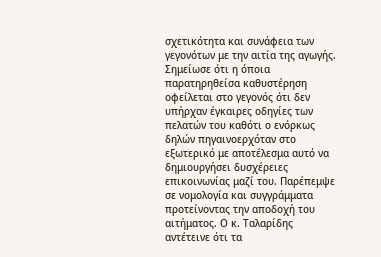σχετικότητα και συνάφεια των γεγονότων με την αιτία της αγωγής. Σημείωσε ότι η όποια παρατηρηθείσα καθυστέρηση οφείλεται στο γεγονός ότι δεν υπήρχαν έγκαιρες οδηγίες των πελατών του καθότι ο ενόρκως δηλών πηγαινοερχόταν στο εξωτερικό με αποτέλεσμα αυτό να δημιουργήσει δυσχέρειες επικοινωνίας μαζί του. Παρέπεμψε σε νομολογία και συγγράμματα προτείνοντας την αποδοχή του αιτήματος. Ο κ. Ταλαρίδης αντέτεινε ότι τα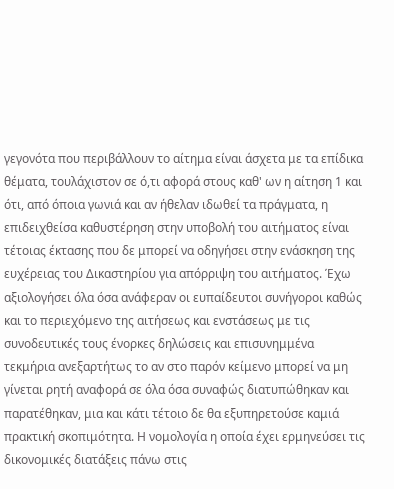γεγονότα που περιβάλλουν το αίτημα είναι άσχετα με τα επίδικα θέματα, τουλάχιστον σε ό,τι αφορά στους καθ' ων η αίτηση 1 και ότι, από όποια γωνιά και αν ήθελαν ιδωθεί τα πράγματα, η επιδειχθείσα καθυστέρηση στην υποβολή του αιτήματος είναι τέτοιας έκτασης που δε μπορεί να οδηγήσει στην ενάσκηση της ευχέρειας του Δικαστηρίου για απόρριψη του αιτήματος. Έχω αξιολογήσει όλα όσα ανάφεραν οι ευπαίδευτοι συνήγοροι καθώς και το περιεχόμενο της αιτήσεως και ενστάσεως με τις συνοδευτικές τους ένορκες δηλώσεις και επισυνημμένα τεκμήρια ανεξαρτήτως το αν στο παρόν κείμενο μπορεί να μη γίνεται ρητή αναφορά σε όλα όσα συναφώς διατυπώθηκαν και παρατέθηκαν, μια και κάτι τέτοιο δε θα εξυπηρετούσε καμιά πρακτική σκοπιμότητα. Η νομολογία η οποία έχει ερμηνεύσει τις δικονομικές διατάξεις πάνω στις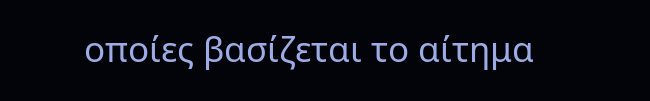οποίες βασίζεται το αίτημα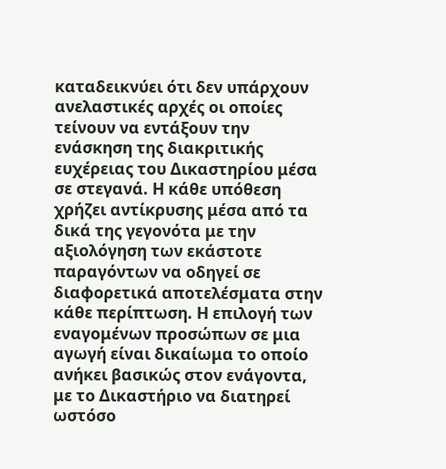καταδεικνύει ότι δεν υπάρχουν ανελαστικές αρχές οι οποίες τείνουν να εντάξουν την ενάσκηση της διακριτικής ευχέρειας του Δικαστηρίου μέσα σε στεγανά. Η κάθε υπόθεση χρήζει αντίκρυσης μέσα από τα δικά της γεγονότα με την αξιολόγηση των εκάστοτε παραγόντων να οδηγεί σε διαφορετικά αποτελέσματα στην κάθε περίπτωση. Η επιλογή των εναγομένων προσώπων σε μια αγωγή είναι δικαίωμα το οποίο ανήκει βασικώς στον ενάγοντα, με το Δικαστήριο να διατηρεί ωστόσο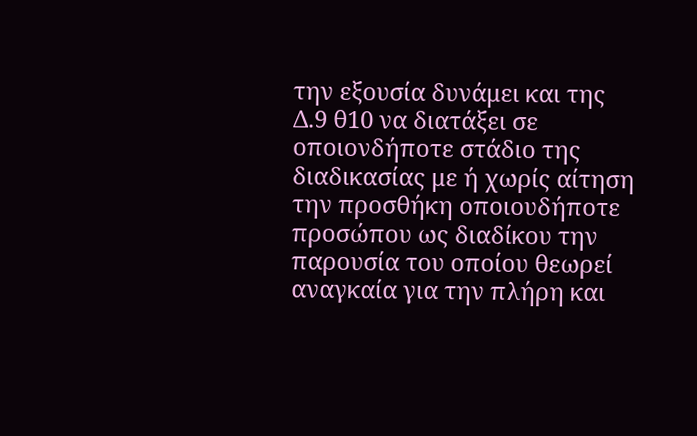την εξουσία δυνάμει και της Δ.9 θ10 να διατάξει σε οποιονδήποτε στάδιο της διαδικασίας με ή χωρίς αίτηση την προσθήκη οποιουδήποτε προσώπου ως διαδίκου την παρουσία του οποίου θεωρεί αναγκαία για την πλήρη και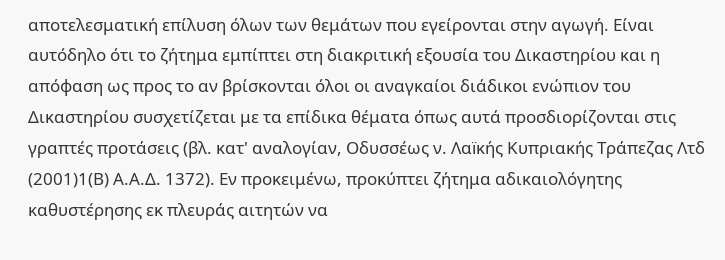αποτελεσματική επίλυση όλων των θεμάτων που εγείρονται στην αγωγή. Είναι αυτόδηλο ότι το ζήτημα εμπίπτει στη διακριτική εξουσία του Δικαστηρίου και η απόφαση ως προς το αν βρίσκονται όλοι οι αναγκαίοι διάδικοι ενώπιον του Δικαστηρίου συσχετίζεται με τα επίδικα θέματα όπως αυτά προσδιορίζονται στις γραπτές προτάσεις (βλ. κατ' αναλογίαν, Οδυσσέως ν. Λαïκής Κυπριακής Τράπεζας Λτδ
(2001)1(Β) Α.Α.Δ. 1372). Εν προκειμένω, προκύπτει ζήτημα αδικαιολόγητης καθυστέρησης εκ πλευράς αιτητών να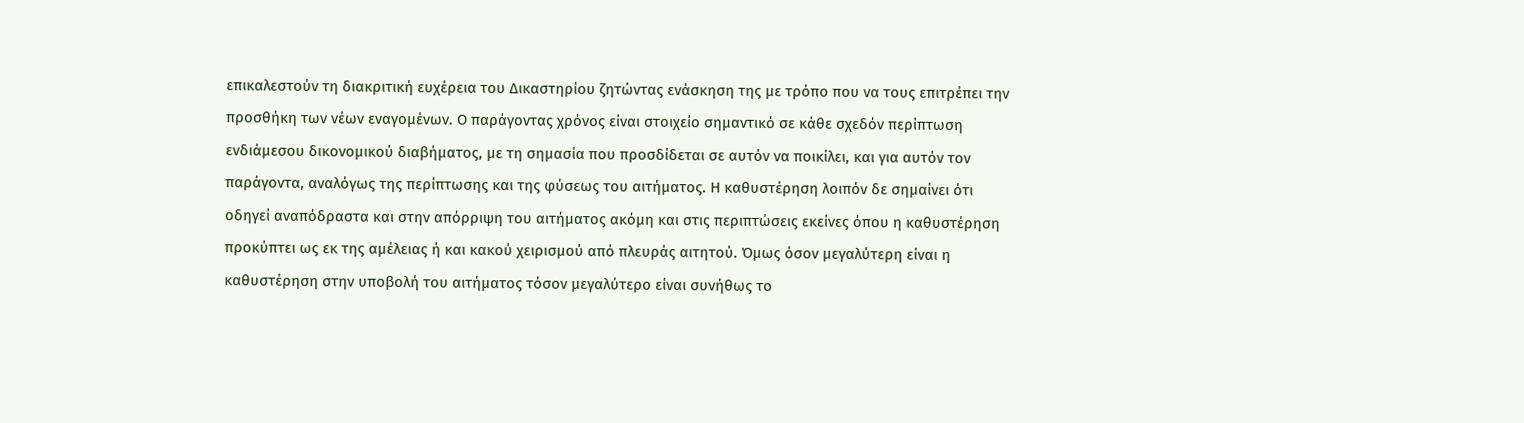επικαλεστούν τη διακριτική ευχέρεια του Δικαστηρίου ζητώντας ενάσκηση της με τρόπο που να τους επιτρέπει την προσθήκη των νέων εναγομένων. Ο παράγοντας χρόνος είναι στοιχείο σημαντικό σε κάθε σχεδόν περίπτωση ενδιάμεσου δικονομικού διαβήματος, με τη σημασία που προσδίδεται σε αυτόν να ποικίλει, και για αυτόν τον παράγοντα, αναλόγως της περίπτωσης και της φύσεως του αιτήματος. Η καθυστέρηση λοιπόν δε σημαίνει ότι οδηγεί αναπόδραστα και στην απόρριψη του αιτήματος ακόμη και στις περιπτώσεις εκείνες όπου η καθυστέρηση προκύπτει ως εκ της αμέλειας ή και κακού χειρισμού από πλευράς αιτητού. Όμως όσον μεγαλύτερη είναι η καθυστέρηση στην υποβολή του αιτήματος τόσον μεγαλύτερο είναι συνήθως το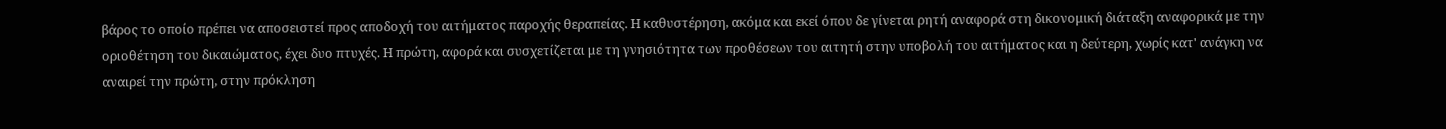βάρος το οποίο πρέπει να αποσειστεί προς αποδοχή του αιτήματος παροχής θεραπείας. Η καθυστέρηση, ακόμα και εκεί όπου δε γίνεται ρητή αναφορά στη δικονομική διάταξη αναφορικά με την οριοθέτηση του δικαιώματος, έχει δυο πτυχές. Η πρώτη, αφορά και συσχετίζεται με τη γνησιότητα των προθέσεων του αιτητή στην υποβολή του αιτήματος και η δεύτερη, χωρίς κατ' ανάγκη να αναιρεί την πρώτη, στην πρόκληση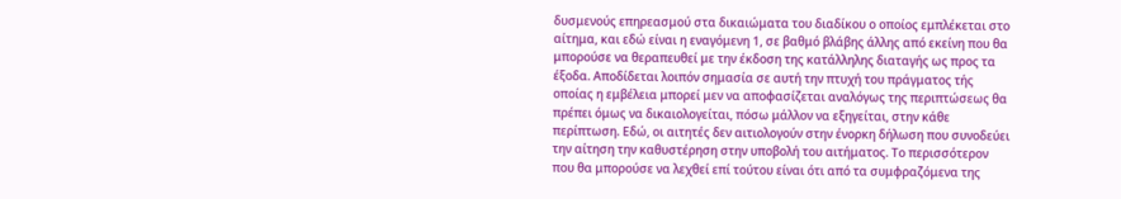δυσμενούς επηρεασμού στα δικαιώματα του διαδίκου ο οποίος εμπλέκεται στο αίτημα, και εδώ είναι η εναγόμενη 1, σε βαθμό βλάβης άλλης από εκείνη που θα μπορούσε να θεραπευθεί με την έκδοση της κατάλληλης διαταγής ως προς τα έξοδα. Αποδίδεται λοιπόν σημασία σε αυτή την πτυχή του πράγματος τής οποίας η εμβέλεια μπορεί μεν να αποφασίζεται αναλόγως της περιπτώσεως θα πρέπει όμως να δικαιολογείται, πόσω μάλλον να εξηγείται, στην κάθε περίπτωση. Εδώ, οι αιτητές δεν αιτιολογούν στην ένορκη δήλωση που συνοδεύει την αίτηση την καθυστέρηση στην υποβολή του αιτήματος. Το περισσότερον που θα μπορούσε να λεχθεί επί τούτου είναι ότι από τα συμφραζόμενα της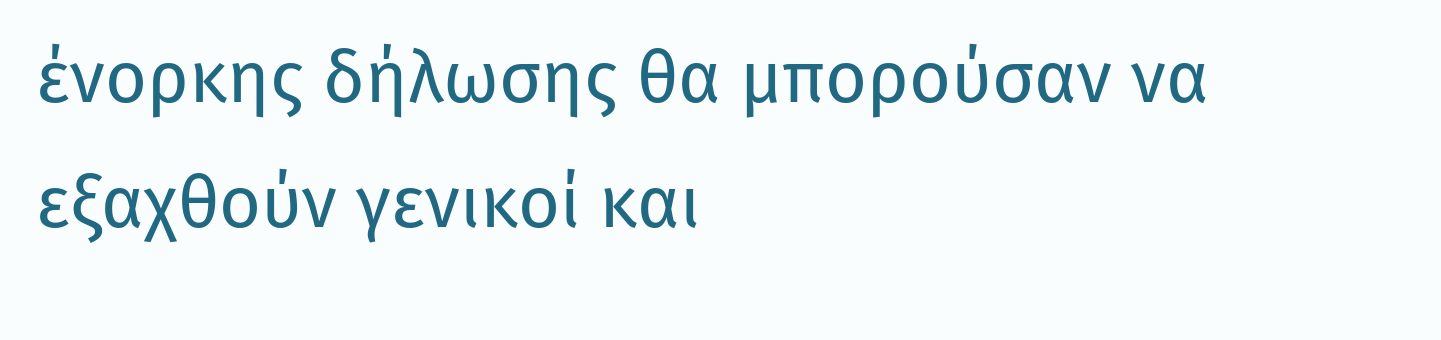ένορκης δήλωσης θα μπορούσαν να εξαχθούν γενικοί και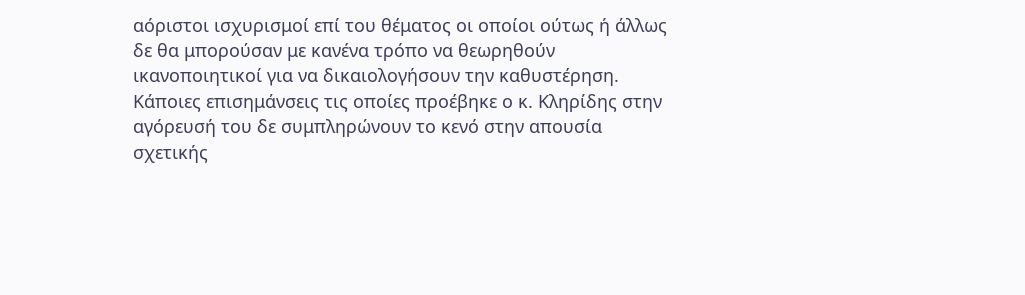αόριστοι ισχυρισμοί επί του θέματος οι οποίοι ούτως ή άλλως δε θα μπορούσαν με κανένα τρόπο να θεωρηθούν ικανοποιητικοί για να δικαιολογήσουν την καθυστέρηση. Κάποιες επισημάνσεις τις οποίες προέβηκε ο κ. Κληρίδης στην αγόρευσή του δε συμπληρώνουν το κενό στην απουσία σχετικής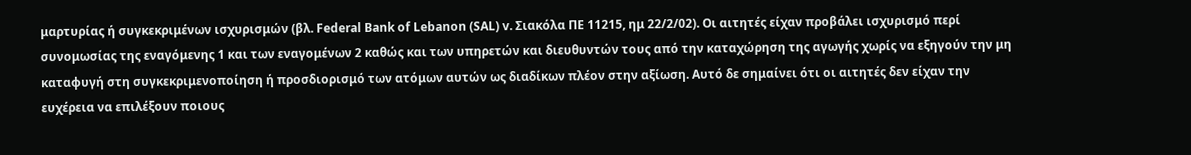μαρτυρίας ή συγκεκριμένων ισχυρισμών (βλ. Federal Bank of Lebanon (SAL) v. Σιακόλα ΠΕ 11215, ημ 22/2/02). Οι αιτητές είχαν προβάλει ισχυρισμό περί συνομωσίας της εναγόμενης 1 και των εναγομένων 2 καθώς και των υπηρετών και διευθυντών τους από την καταχώρηση της αγωγής χωρίς να εξηγούν την μη καταφυγή στη συγκεκριμενοποίηση ή προσδιορισμό των ατόμων αυτών ως διαδίκων πλέον στην αξίωση. Αυτό δε σημαίνει ότι οι αιτητές δεν είχαν την ευχέρεια να επιλέξουν ποιους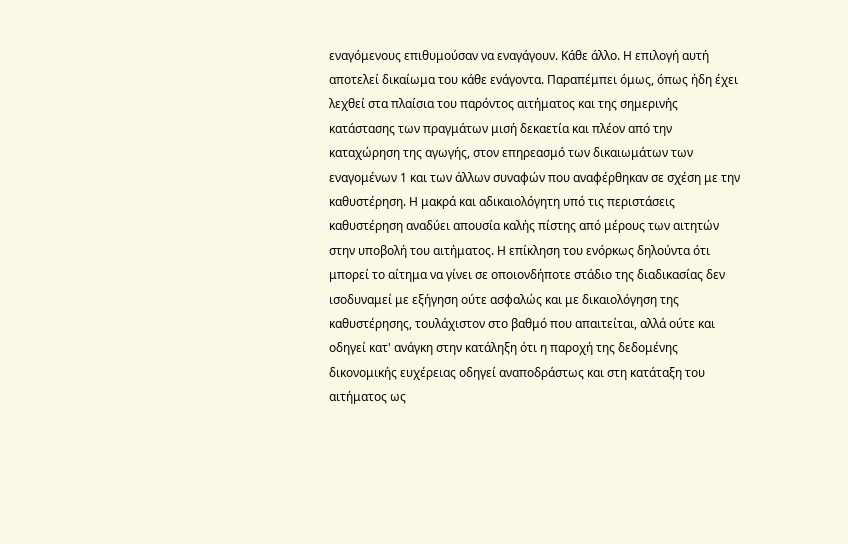εναγόμενους επιθυμούσαν να εναγάγουν. Κάθε άλλο. Η επιλογή αυτή αποτελεί δικαίωμα του κάθε ενάγοντα. Παραπέμπει όμως, όπως ήδη έχει λεχθεί στα πλαίσια του παρόντος αιτήματος και της σημερινής κατάστασης των πραγμάτων μισή δεκαετία και πλέον από την καταχώρηση της αγωγής, στον επηρεασμό των δικαιωμάτων των εναγομένων 1 και των άλλων συναφών που αναφέρθηκαν σε σχέση με την καθυστέρηση. Η μακρά και αδικαιολόγητη υπό τις περιστάσεις καθυστέρηση αναδύει απουσία καλής πίστης από μέρους των αιτητών στην υποβολή του αιτήματος. Η επίκληση του ενόρκως δηλούντα ότι μπορεί το αίτημα να γίνει σε οποιονδήποτε στάδιο της διαδικασίας δεν ισοδυναμεί με εξήγηση ούτε ασφαλώς και με δικαιολόγηση της καθυστέρησης, τουλάχιστον στο βαθμό που απαιτείται, αλλά ούτε και οδηγεί κατ' ανάγκη στην κατάληξη ότι η παροχή της δεδομένης δικονομικής ευχέρειας οδηγεί αναποδράστως και στη κατάταξη του αιτήματος ως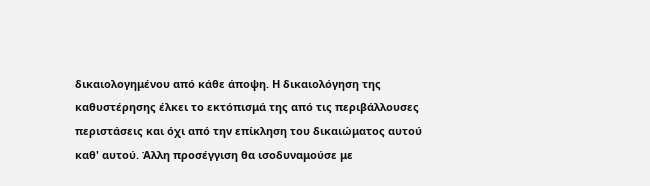δικαιολογημένου από κάθε άποψη. Η δικαιολόγηση της καθυστέρησης έλκει το εκτόπισμά της από τις περιβάλλουσες περιστάσεις και όχι από την επίκληση του δικαιώματος αυτού καθ' αυτού. Άλλη προσέγγιση θα ισοδυναμούσε με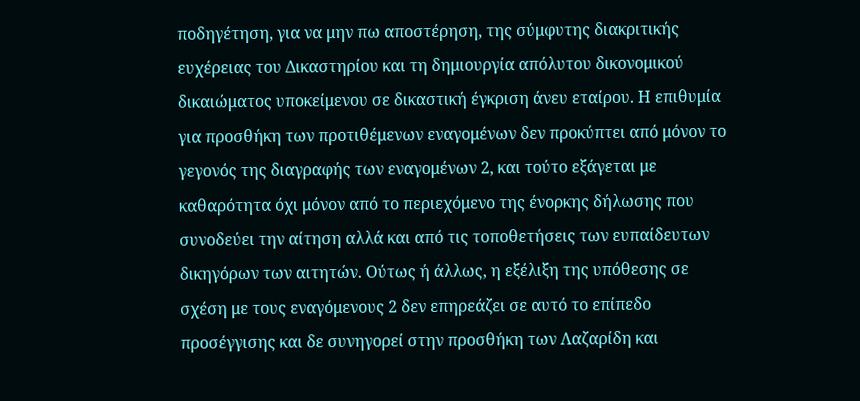ποδηγέτηση, για να μην πω αποστέρηση, της σύμφυτης διακριτικής ευχέρειας του Δικαστηρίου και τη δημιουργία απόλυτου δικονομικού δικαιώματος υποκείμενου σε δικαστική έγκριση άνευ εταίρου. Η επιθυμία για προσθήκη των προτιθέμενων εναγομένων δεν προκύπτει από μόνον το γεγονός της διαγραφής των εναγομένων 2, και τούτο εξάγεται με καθαρότητα όχι μόνον από το περιεχόμενο της ένορκης δήλωσης που συνοδεύει την αίτηση αλλά και από τις τοποθετήσεις των ευπαίδευτων δικηγόρων των αιτητών. Ούτως ή άλλως, η εξέλιξη της υπόθεσης σε σχέση με τους εναγόμενους 2 δεν επηρεάζει σε αυτό το επίπεδο προσέγγισης και δε συνηγορεί στην προσθήκη των Λαζαρίδη και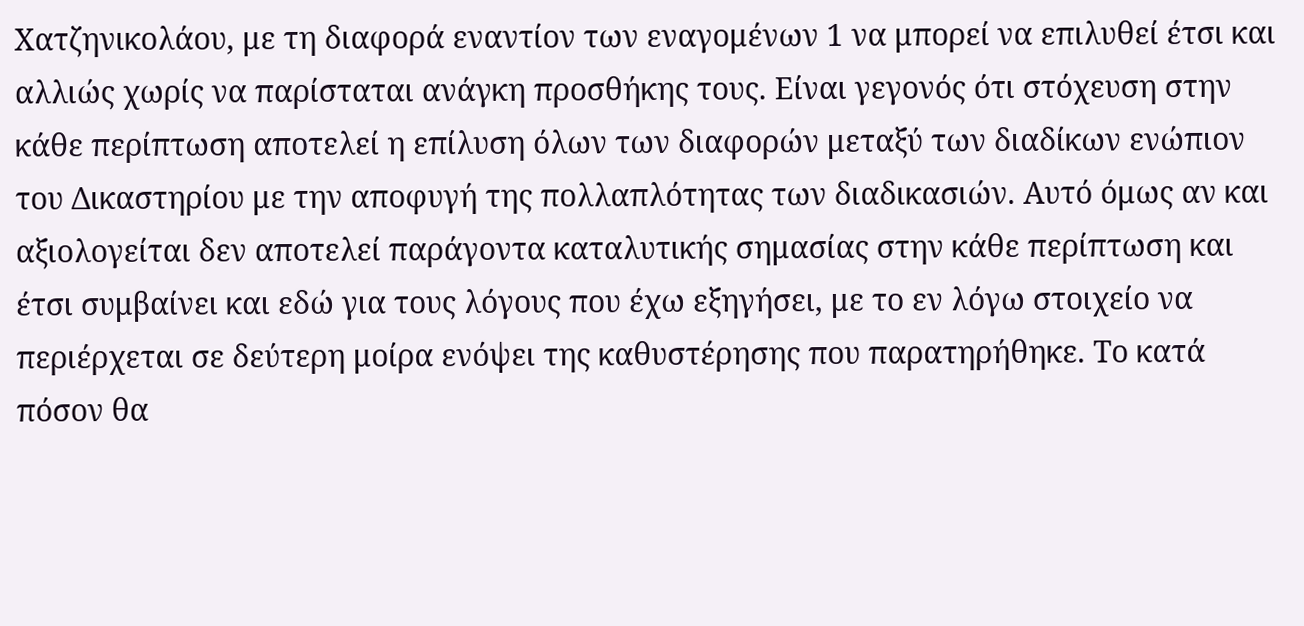Χατζηνικολάου, με τη διαφορά εναντίον των εναγομένων 1 να μπορεί να επιλυθεί έτσι και αλλιώς χωρίς να παρίσταται ανάγκη προσθήκης τους. Είναι γεγονός ότι στόχευση στην κάθε περίπτωση αποτελεί η επίλυση όλων των διαφορών μεταξύ των διαδίκων ενώπιον του Δικαστηρίου με την αποφυγή της πολλαπλότητας των διαδικασιών. Αυτό όμως αν και αξιολογείται δεν αποτελεί παράγοντα καταλυτικής σημασίας στην κάθε περίπτωση και έτσι συμβαίνει και εδώ για τους λόγους που έχω εξηγήσει, με το εν λόγω στοιχείο να περιέρχεται σε δεύτερη μοίρα ενόψει της καθυστέρησης που παρατηρήθηκε. Το κατά πόσον θα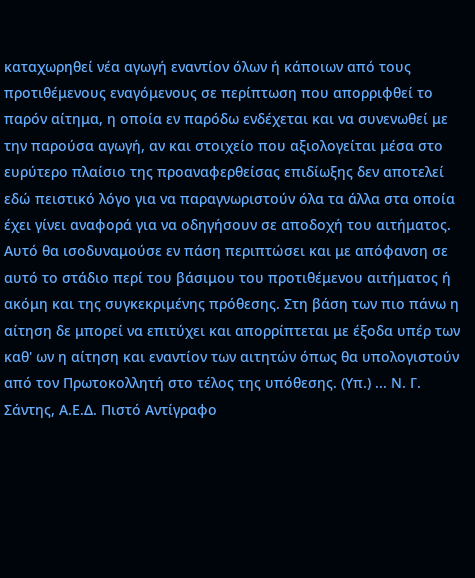καταχωρηθεί νέα αγωγή εναντίον όλων ή κάποιων από τους προτιθέμενους εναγόμενους σε περίπτωση που απορριφθεί το παρόν αίτημα, η οποία εν παρόδω ενδέχεται και να συνενωθεί με την παρούσα αγωγή, αν και στοιχείο που αξιολογείται μέσα στο ευρύτερο πλαίσιο της προαναφερθείσας επιδίωξης δεν αποτελεί εδώ πειστικό λόγο για να παραγνωριστούν όλα τα άλλα στα οποία έχει γίνει αναφορά για να οδηγήσουν σε αποδοχή του αιτήματος. Αυτό θα ισοδυναμούσε εν πάση περιπτώσει και με απόφανση σε αυτό το στάδιο περί του βάσιμου του προτιθέμενου αιτήματος ή ακόμη και της συγκεκριμένης πρόθεσης. Στη βάση των πιο πάνω η αίτηση δε μπορεί να επιτύχει και απορρίπτεται με έξοδα υπέρ των καθ' ων η αίτηση και εναντίον των αιτητών όπως θα υπολογιστούν από τον Πρωτοκολλητή στο τέλος της υπόθεσης. (Υπ.) ... Ν. Γ. Σάντης, Α.Ε.Δ. Πιστό Αντίγραφο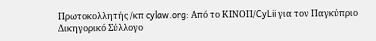Πρωτοκολλητής /κπ cylaw.org: Από το ΚΙΝOΠ/CyLii για τον Παγκύπριο Δικηγορικό Σύλλογο